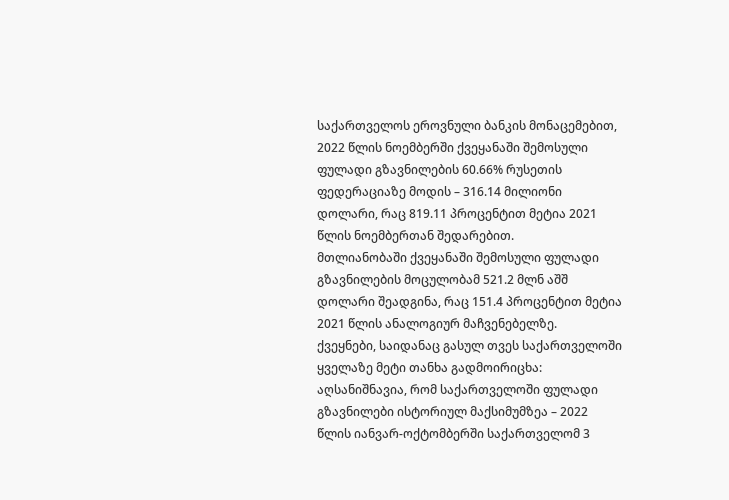საქართველოს ეროვნული ბანკის მონაცემებით, 2022 წლის ნოემბერში ქვეყანაში შემოსული ფულადი გზავნილების 60.66% რუსეთის ფედერაციაზე მოდის – 316.14 მილიონი დოლარი, რაც 819.11 პროცენტით მეტია 2021 წლის ნოემბერთან შედარებით.
მთლიანობაში ქვეყანაში შემოსული ფულადი გზავნილების მოცულობამ 521.2 მლნ აშშ დოლარი შეადგინა, რაც 151.4 პროცენტით მეტია 2021 წლის ანალოგიურ მაჩვენებელზე.
ქვეყნები, საიდანაც გასულ თვეს საქართველოში ყველაზე მეტი თანხა გადმოირიცხა:
აღსანიშნავია, რომ საქართველოში ფულადი გზავნილები ისტორიულ მაქსიმუმზეა – 2022 წლის იანვარ-ოქტომბერში საქართველომ 3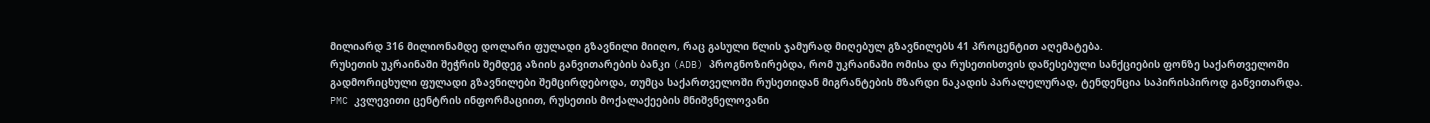მილიარდ 316 მილიონამდე დოლარი ფულადი გზავნილი მიიღო, რაც გასული წლის ჯამურად მიღებულ გზავნილებს 41 პროცენტით აღემატება.
რუსეთის უკრაინაში შეჭრის შემდეგ აზიის განვითარების ბანკი (ADB) პროგნოზირებდა, რომ უკრაინაში ომისა და რუსეთისთვის დაწესებული სანქციების ფონზე საქართველოში გადმორიცხული ფულადი გზავნილები შემცირდებოდა, თუმცა საქართველოში რუსეთიდან მიგრანტების მზარდი ნაკადის პარალელურად, ტენდენცია საპირისპიროდ განვითარდა.
PMC კვლევითი ცენტრის ინფორმაციით, რუსეთის მოქალაქეების მნიშვნელოვანი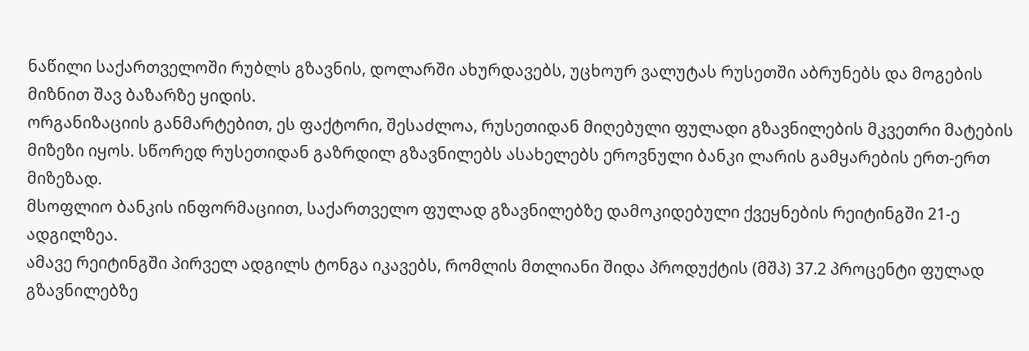ნაწილი საქართველოში რუბლს გზავნის, დოლარში ახურდავებს, უცხოურ ვალუტას რუსეთში აბრუნებს და მოგების მიზნით შავ ბაზარზე ყიდის.
ორგანიზაციის განმარტებით, ეს ფაქტორი, შესაძლოა, რუსეთიდან მიღებული ფულადი გზავნილების მკვეთრი მატების მიზეზი იყოს. სწორედ რუსეთიდან გაზრდილ გზავნილებს ასახელებს ეროვნული ბანკი ლარის გამყარების ერთ-ერთ მიზეზად.
მსოფლიო ბანკის ინფორმაციით, საქართველო ფულად გზავნილებზე დამოკიდებული ქვეყნების რეიტინგში 21-ე ადგილზეა.
ამავე რეიტინგში პირველ ადგილს ტონგა იკავებს, რომლის მთლიანი შიდა პროდუქტის (მშპ) 37.2 პროცენტი ფულად გზავნილებზე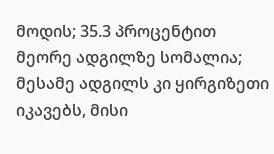მოდის; 35.3 პროცენტით მეორე ადგილზე სომალია; მესამე ადგილს კი ყირგიზეთი იკავებს, მისი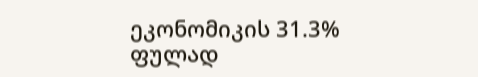ეკონომიკის 31.3% ფულად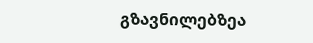გზავნილებზეა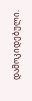დამოკიდებული.